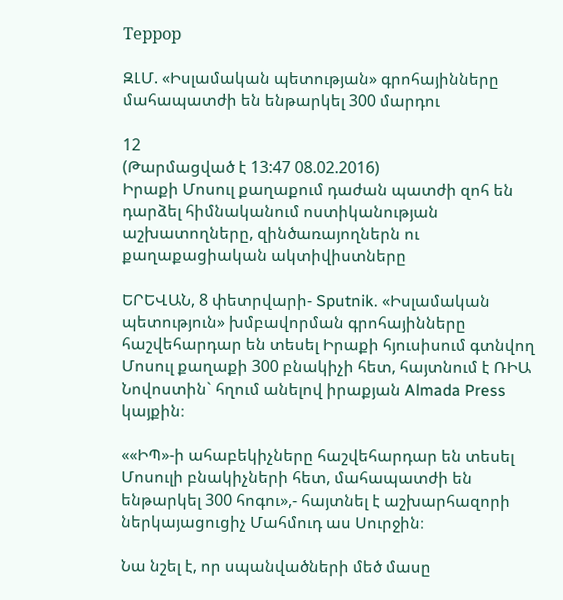Террор

ԶԼՄ. «Իսլամական պետության» գրոհայինները մահապատժի են ենթարկել 300 մարդու

12
(Թարմացված է 13:47 08.02.2016)
Իրաքի Մոսուլ քաղաքում դաժան պատժի զոհ են դարձել հիմնականում ոստիկանության աշխատողները, զինծառայողներն ու քաղաքացիական ակտիվիստները

ԵՐԵՎԱՆ, 8 փետրվարի- Sputnik. «Իսլամական պետություն» խմբավորման գրոհայինները հաշվեհարդար են տեսել Իրաքի հյուսիսում գտնվող Մոսուլ քաղաքի 300 բնակիչի հետ, հայտնում է ՌԻԱ Նովոստին` հղում անելով իրաքյան Almada Press կայքին։

««ԻՊ»-ի ահաբեկիչները հաշվեհարդար են տեսել Մոսուլի բնակիչների հետ, մահապատժի են ենթարկել 300 հոգու»,- հայտնել է աշխարհազորի ներկայացուցիչ Մահմուդ աս Սուրջին։

Նա նշել է, որ սպանվածների մեծ մասը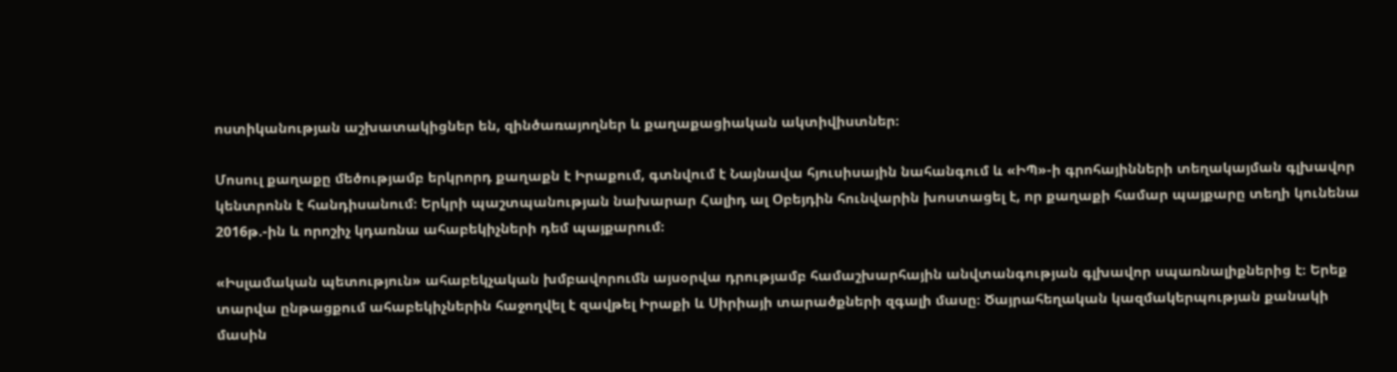ոստիկանության աշխատակիցներ են, զինծառայողներ և քաղաքացիական ակտիվիստներ։

Մոսուլ քաղաքը մեծությամբ երկրորդ քաղաքն է Իրաքում, գտնվում է Նայնավա հյուսիսային նահանգում և «ԻՊ»-ի գրոհայինների տեղակայման գլխավոր կենտրոնն է հանդիսանում։ Երկրի պաշտպանության նախարար Հալիդ ալ Օբեյդին հունվարին խոստացել է, որ քաղաքի համար պայքարը տեղի կունենա 2016թ.-ին և որոշիչ կդառնա ահաբեկիչների դեմ պայքարում։

«Իսլամական պետություն» ահաբեկչական խմբավորումն այսօրվա դրությամբ համաշխարհային անվտանգության գլխավոր սպառնալիքներից է։ Երեք տարվա ընթացքում ահաբեկիչներին հաջողվել է զավթել Իրաքի և Սիրիայի տարածքների զգալի մասը։ Ծայրահեղական կազմակերպության քանակի մասին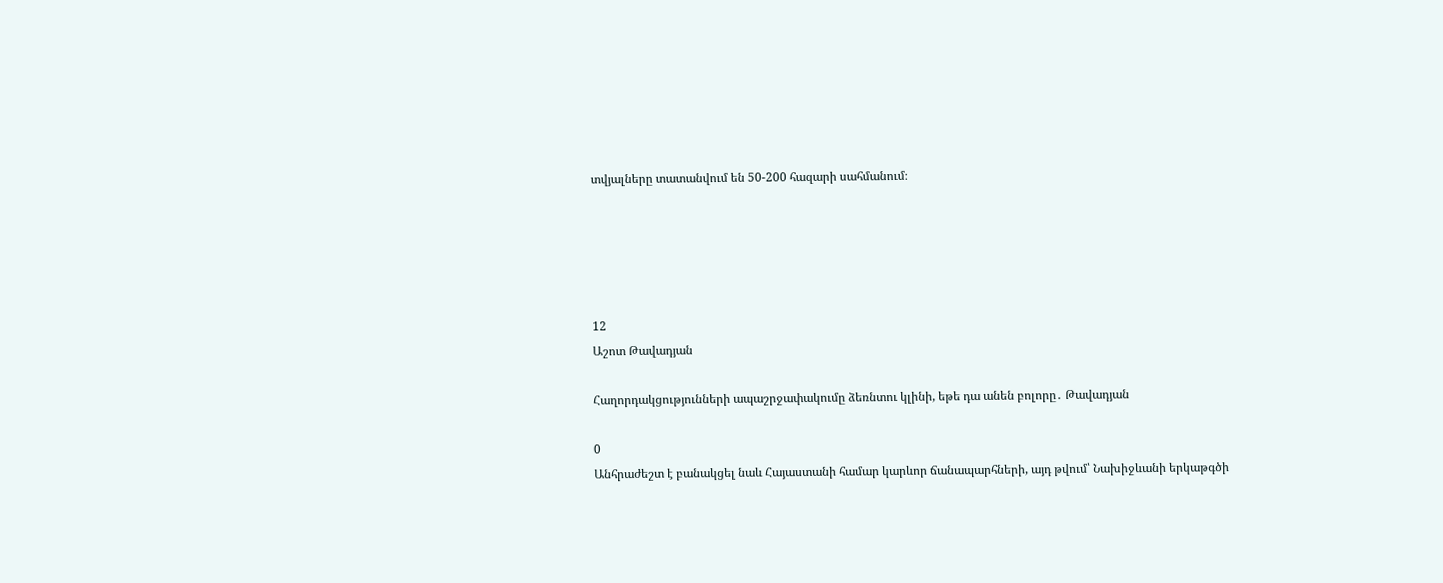տվյալները տատանվում են 50-200 հազարի սահմանում։





12
Աշոտ Թավադյան

Հաղորդակցությունների ապաշրջափակումը ձեռնտու կլինի, եթե դա անեն բոլորը․ Թավադյան

0
Անհրաժեշտ է բանակցել նաև Հայաստանի համար կարևոր ճանապարհների, այդ թվում՝ Նախիջևանի երկաթգծի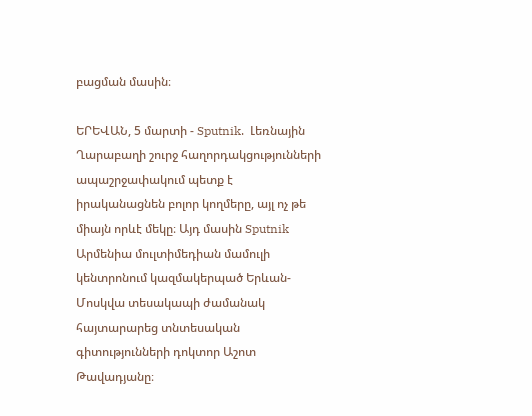բացման մասին։

ԵՐԵՎԱՆ, 5 մարտի - Sputnik.  Լեռնային Ղարաբաղի շուրջ հաղորդակցությունների ապաշրջափակում պետք է իրականացնեն բոլոր կողմերը, այլ ոչ թե միայն որևէ մեկը։ Այդ մասին Sputnik Արմենիա մուլտիմեդիան մամուլի կենտրոնում կազմակերպած Երևան-Մոսկվա տեսակապի ժամանակ հայտարարեց տնտեսական գիտությունների դոկտոր Աշոտ Թավադյանը։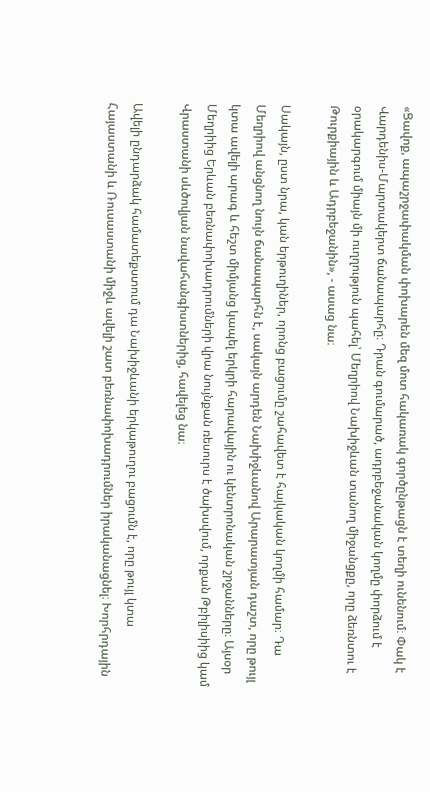«Ցավոք, ապաշրջափակման փոխարեն մեզ մոտ հակառակ գործընթացն է տեղի ունենում։ Փակ է Վարդենիս-Մարտակերտ ճանապարհը։ Դրան գումարած, ադրբեջանական կողմը փորձում է օրակարգում միայն մի ուղղություն պահել՝ Մեղրիով Նախիջևան տանող միջանցքը, որը ձեռնտու է Թուրքիային և Ադրբեջանին», - ասաց նա։

Սակայն, ըստ նրա, կան երթուղիներ, որոնց բացումը շահավետ է հայկական կողմի համար։ Դա Մեղրիով անցնող նույն ճանապարհն է, սակայն արդեն Նախիջևանով Արարատյան դաշտ, որը թույլ կտա ավելի արագ և հեշտ միմյանց կապել երկրի հարավային ու կենտրոնական շրջանները։ Այսօր Մեղրիից Երևան բեռնափոխադրումների վրա նույնքան ռեսուրս է ծախսվում, որքան Թբիլիսիից կամ Վրաստանի սևծովյան նավահանգիստներից, հավելեց նա։

Ավելի ընդարձակ համատեքստում դա Նախիջևանի երկաթուղու բացումն է, որը թույլ կտա Հայաստանի և Ռուսաստանի միջև ավելի շատ բեռնափոխադրումներ իրականացնել։ Խորհրդային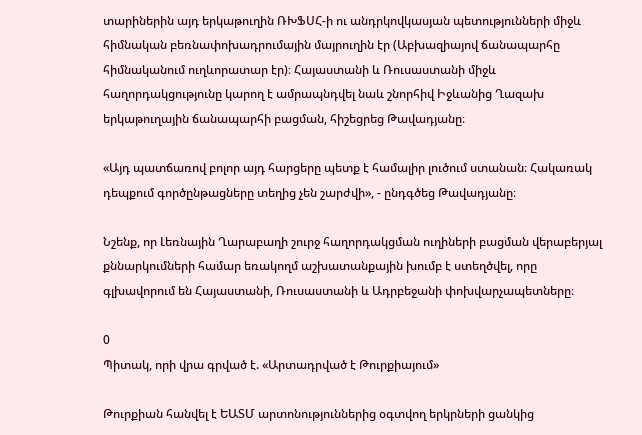տարիներին այդ երկաթուղին ՌԽՖՍՀ-ի ու անդրկովկասյան պետությունների միջև հիմնական բեռնափոխադրումային մայրուղին էր (Աբխազիայով ճանապարհը հիմնականում ուղևորատար էր)։ Հայաստանի և Ռուսաստանի միջև հաղորդակցությունը կարող է ամրապնդվել նաև շնորհիվ Իջևանից Ղազախ երկաթուղային ճանապարհի բացման, հիշեցրեց Թավադյանը։

«Այդ պատճառով բոլոր այդ հարցերը պետք է համալիր լուծում ստանան։ Հակառակ դեպքում գործընթացները տեղից չեն շարժվի», - ընդգծեց Թավադյանը։

Նշենք, որ Լեռնային Ղարաբաղի շուրջ հաղորդակցման ուղիների բացման վերաբերյալ քննարկումների համար եռակողմ աշխատանքային խումբ է ստեղծվել, որը գլխավորում են Հայաստանի, Ռուսաստանի և Ադրբեջանի փոխվարչապետները։

0
Պիտակ, որի վրա գրված է. «Արտադրված է Թուրքիայում»

Թուրքիան հանվել է ԵԱՏՄ արտոնություններից օգտվող երկրների ցանկից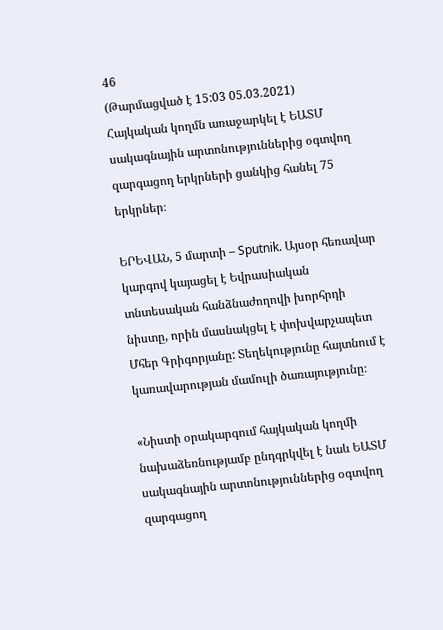46
(Թարմացված է 15:03 05.03.2021)
Հայկական կողմն առաջարկել է ԵԱՏՄ սակագնային արտոնություններից օգտվող զարգացող երկրների ցանկից հանել 75 երկրներ։

ԵՐԵՎԱՆ, 5 մարտի – Sputnik. Այսօր հեռավար կարգով կայացել է Եվրասիական տնտեսական հանձնաժողովի խորհրդի նիստը, որին մասնակցել է փոխվարչապետ Մհեր Գրիգորյանը: Տեղեկությունը հայտնում է կառավարության մամուլի ծառայությունը։

«Նիստի օրակարգում հայկական կողմի նախաձեռնությամբ ընդգրկվել է նաև ԵԱՏՄ սակագնային արտոնություններից օգտվող զարգացող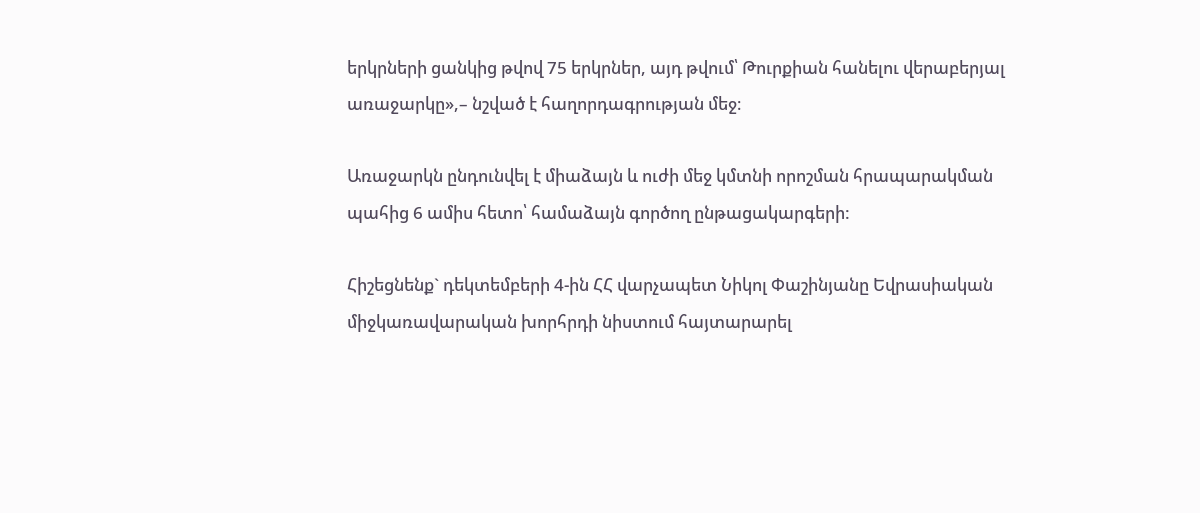երկրների ցանկից թվով 75 երկրներ, այդ թվում՝ Թուրքիան հանելու վերաբերյալ առաջարկը»,– նշված է հաղորդագրության մեջ։

Առաջարկն ընդունվել է միաձայն և ուժի մեջ կմտնի որոշման հրապարակման պահից 6 ամիս հետո՝ համաձայն գործող ընթացակարգերի:

Հիշեցնենք` դեկտեմբերի 4-ին ՀՀ վարչապետ Նիկոլ Փաշինյանը Եվրասիական միջկառավարական խորհրդի նիստում հայտարարել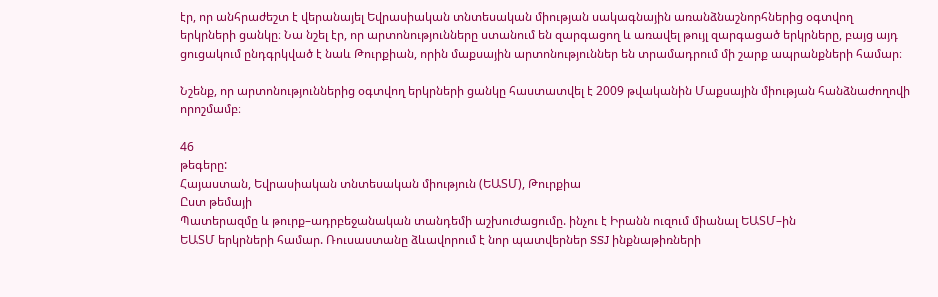էր, որ անհրաժեշտ է վերանայել Եվրասիական տնտեսական միության սակագնային առանձնաշնորհներից օգտվող երկրների ցանկը։ Նա նշել էր, որ արտոնությունները ստանում են զարգացող և առավել թույլ զարգացած երկրները, բայց այդ ցուցակում ընդգրկված է նաև Թուրքիան, որին մաքսային արտոնություններ են տրամադրում մի շարք ապրանքների համար։

Նշենք, որ արտոնություններից օգտվող երկրների ցանկը հաստատվել է 2009 թվականին Մաքսային միության հանձնաժողովի որոշմամբ։

46
թեգերը:
Հայաստան, Եվրասիական տնտեսական միություն (ԵԱՏՄ), Թուրքիա
Ըստ թեմայի
Պատերազմը և թուրք–ադրբեջանական տանդեմի աշխուժացումը. ինչու է Իրանն ուզում միանալ ԵԱՏՄ–ին
ԵԱՏՄ երկրների համար. Ռուսաստանը ձևավորում է նոր պատվերներ SSJ ինքնաթիռների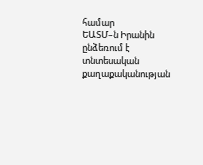համար
ԵԱՏՄ–ն Իրանին ընձեռում է տնտեսական քաղաքականության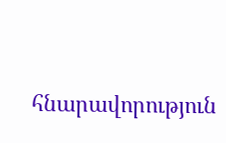հնարավորություն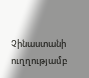Չինաստանի ուղղությամբ